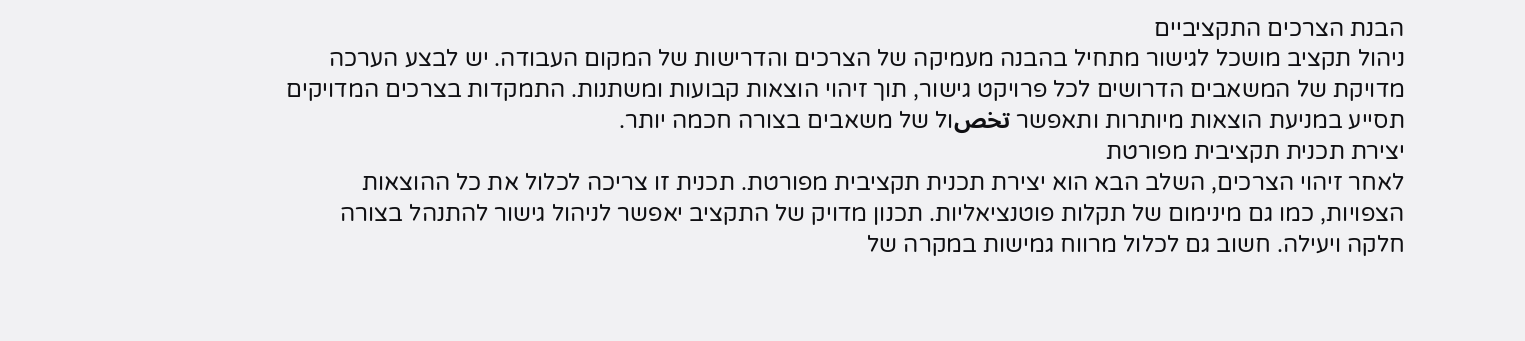הבנת הצרכים התקציביים
ניהול תקציב מושכל לגישור מתחיל בהבנה מעמיקה של הצרכים והדרישות של המקום העבודה. יש לבצע הערכה מדויקת של המשאבים הדרושים לכל פרויקט גישור, תוך זיהוי הוצאות קבועות ומשתנות. התמקדות בצרכים המדויקים תסייע במניעת הוצאות מיותרות ותאפשר تخصול של משאבים בצורה חכמה יותר.
יצירת תכנית תקציבית מפורטת
לאחר זיהוי הצרכים, השלב הבא הוא יצירת תכנית תקציבית מפורטת. תכנית זו צריכה לכלול את כל ההוצאות הצפויות, כמו גם מינימום של תקלות פוטנציאליות. תכנון מדויק של התקציב יאפשר לניהול גישור להתנהל בצורה חלקה ויעילה. חשוב גם לכלול מרווח גמישות במקרה של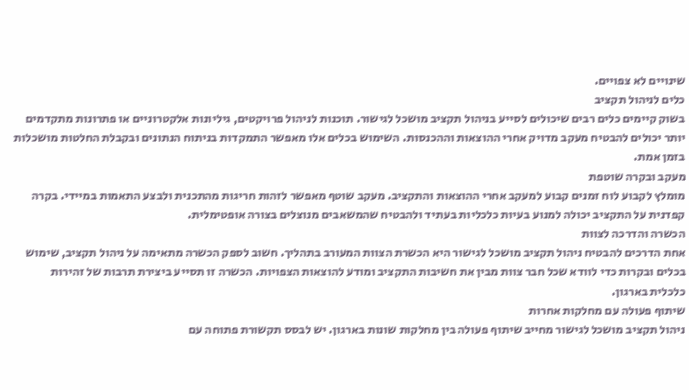שינויים לא צפויים.
כלים לניהול תקציב
בשוק קיימים כלים רבים שיכולים לסייע בניהול תקציב מושכל לגישור. תוכנות לניהול פרויקטים, גיליונות אלקטרוניים או פתרונות מתקדמים יותר יכולים להבטיח מעקב מדויק אחרי ההוצאות וההכנסות. השימוש בכלים אלו מאפשר התמקדות בניתוח הנתונים ובקבלת החלטות מושכלות בזמן אמת.
מעקב ובקרה שוטפת
מומלץ לקבוע לוח זמנים קבוע למעקב אחרי ההוצאות והתקציב. מעקב שוטף מאפשר לזהות חריגות מהתכנית ולבצע התאמות במיידי. בקרה קפדנית על התקציב יכולה למנוע בעיות כלכליות בעתיד ולהבטיח שהמשאבים מנוצלים בצורה אופטימלית.
הכשרה והדרכה לצוות
אחת הדרכים להבטיח ניהול תקציב מושכל לגישור היא הכשרת הצוות המעורב בתהליך. חשוב לספק הכשרה מתאימה על ניהול תקציב, שימוש בכלים ובקרות כדי לוודא שכל חבר צוות מבין את חשיבות התקציב ומודע להוצאות הצפויות. הכשרה זו תסייע ביצירת תרבות של זהירות כלכלית בארגון.
שיתוף פעולה עם מחלקות אחרות
ניהול תקציב מושכל לגישור מחייב שיתוף פעולה בין מחלקות שונות בארגון. יש לבסס תקשורת פתוחה עם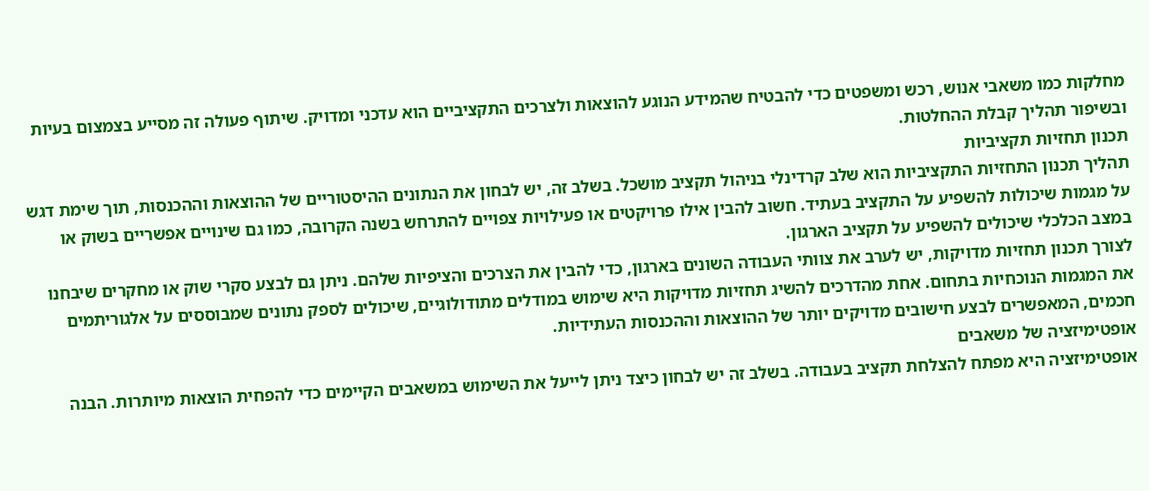מחלקות כמו משאבי אנוש, רכש ומשפטים כדי להבטיח שהמידע הנוגע להוצאות ולצרכים התקציביים הוא עדכני ומדויק. שיתוף פעולה זה מסייע בצמצום בעיות ובשיפור תהליך קבלת ההחלטות.
תכנון תחזיות תקציביות
תהליך תכנון התחזיות התקציביות הוא שלב קרדינלי בניהול תקציב מושכל. בשלב זה, יש לבחון את הנתונים ההיסטוריים של ההוצאות וההכנסות, תוך שימת דגש על מגמות שיכולות להשפיע על התקציב בעתיד. חשוב להבין אילו פרויקטים או פעילויות צפויים להתרחש בשנה הקרובה, כמו גם שינויים אפשריים בשוק או במצב הכלכלי שיכולים להשפיע על תקציב הארגון.
לצורך תכנון תחזיות מדויקות, יש לערב את צוותי העבודה השונים בארגון, כדי להבין את הצרכים והציפיות שלהם. ניתן גם לבצע סקרי שוק או מחקרים שיבחנו את המגמות הנוכחיות בתחום. אחת מהדרכים להשיג תחזיות מדויקות היא שימוש במודלים מתודולוגיים, שיכולים לספק נתונים שמבוססים על אלגוריתמים חכמים, המאפשרים לבצע חישובים מדויקים יותר של ההוצאות וההכנסות העתידיות.
אופטימיזציה של משאבים
אופטימיזציה היא מפתח להצלחת תקציב בעבודה. בשלב זה יש לבחון כיצד ניתן לייעל את השימוש במשאבים הקיימים כדי להפחית הוצאות מיותרות. הבנה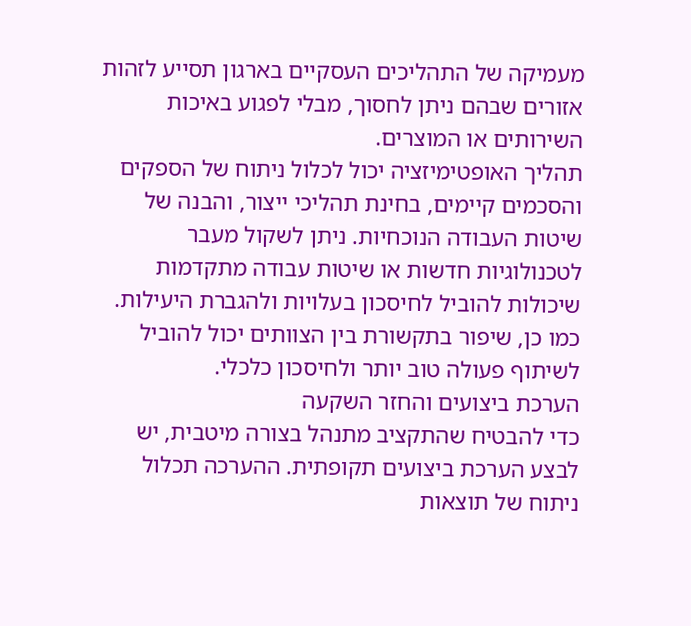מעמיקה של התהליכים העסקיים בארגון תסייע לזהות אזורים שבהם ניתן לחסוך, מבלי לפגוע באיכות השירותים או המוצרים.
תהליך האופטימיזציה יכול לכלול ניתוח של הספקים והסכמים קיימים, בחינת תהליכי ייצור, והבנה של שיטות העבודה הנוכחיות. ניתן לשקול מעבר לטכנולוגיות חדשות או שיטות עבודה מתקדמות שיכולות להוביל לחיסכון בעלויות ולהגברת היעילות. כמו כן, שיפור בתקשורת בין הצוותים יכול להוביל לשיתוף פעולה טוב יותר ולחיסכון כלכלי.
הערכת ביצועים והחזר השקעה
כדי להבטיח שהתקציב מתנהל בצורה מיטבית, יש לבצע הערכת ביצועים תקופתית. ההערכה תכלול ניתוח של תוצאות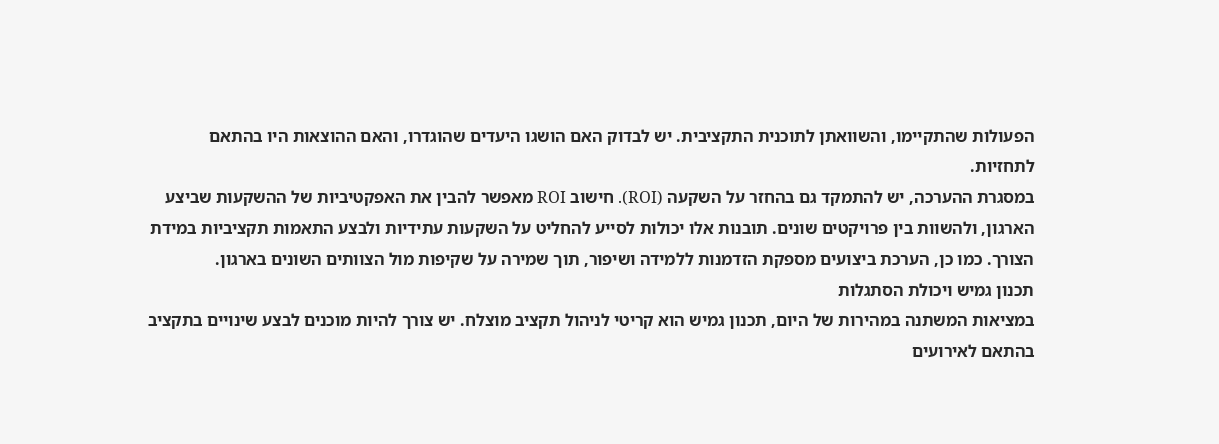הפעולות שהתקיימו, והשוואתן לתוכנית התקציבית. יש לבדוק האם הושגו היעדים שהוגדרו, והאם ההוצאות היו בהתאם לתחזיות.
במסגרת ההערכה, יש להתמקד גם בהחזר על השקעה (ROI). חישוב ROI מאפשר להבין את האפקטיביות של ההשקעות שביצע הארגון, ולהשוות בין פרויקטים שונים. תובנות אלו יכולות לסייע להחליט על השקעות עתידיות ולבצע התאמות תקציביות במידת הצורך. כמו כן, הערכת ביצועים מספקת הזדמנות ללמידה ושיפור, תוך שמירה על שקיפות מול הצוותים השונים בארגון.
תכנון גמיש ויכולת הסתגלות
במציאות המשתנה במהירות של היום, תכנון גמיש הוא קריטי לניהול תקציב מוצלח. יש צורך להיות מוכנים לבצע שינויים בתקציב בהתאם לאירועים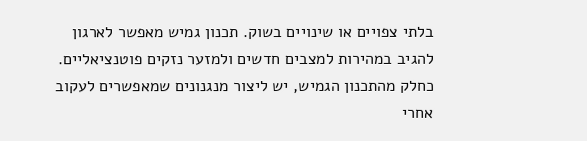בלתי צפויים או שינויים בשוק. תכנון גמיש מאפשר לארגון להגיב במהירות למצבים חדשים ולמזער נזקים פוטנציאליים.
כחלק מהתכנון הגמיש, יש ליצור מנגנונים שמאפשרים לעקוב אחרי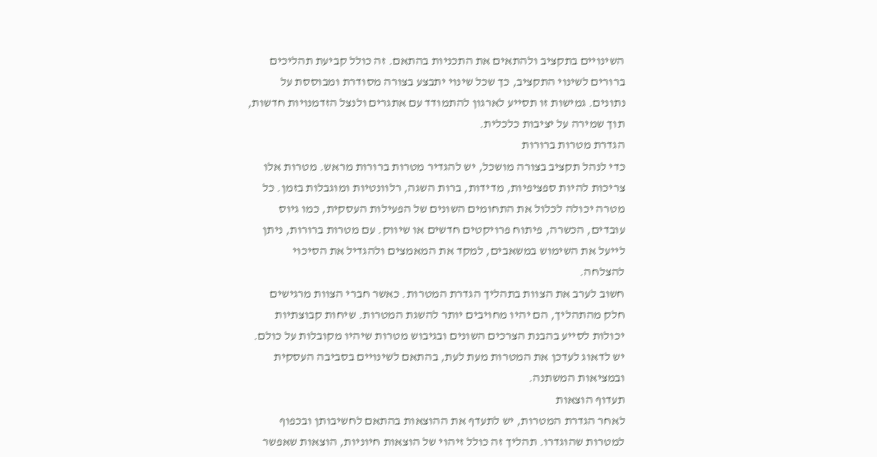השינויים בתקציב ולהתאים את התכניות בהתאם. זה כולל קביעת תהליכים ברורים לשינוי התקציב, כך שכל שינוי יתבצע בצורה מסודרת ומבוססת על נתונים. גמישות זו תסייע לארגון להתמודד עם אתגרים ולנצל הזדמנויות חדשות, תוך שמירה על יציבות כלכלית.
הגדרת מטרות ברורות
כדי לנהל תקציב בצורה מושכל, יש להגדיר מטרות ברורות מראש. מטרות אלו צריכות להיות ספציפיות, מדידות, ברות השגה, רלוונטיות ומוגבלות בזמן. כל מטרה יכולה לכלול את התחומים השונים של הפעילות העסקית, כמו גיוס עובדים, הכשרה, פיתוח פרויקטים חדשים או שיווק. עם מטרות ברורות, ניתן לייעל את השימוש במשאבים, למקד את המאמצים ולהגדיל את הסיכוי להצלחה.
חשוב לערב את הצוות בתהליך הגדרת המטרות. כאשר חברי הצוות מרגישים חלק מהתהליך, הם יהיו מחויבים יותר להשגת המטרות. שיחות קבוצתיות יכולות לסייע בהבנת הצרכים השונים ובגיבוש מטרות שיהיו מקובלות על כולם. יש לדאוג לעדכן את המטרות מעת לעת, בהתאם לשינויים בסביבה העסקית ובמציאות המשתנה.
תעדוף הוצאות
לאחר הגדרת המטרות, יש לתעדף את ההוצאות בהתאם לחשיבותן ובכפוף למטרות שהוגדרו. תהליך זה כולל זיהוי של הוצאות חיוניות, הוצאות שאפשר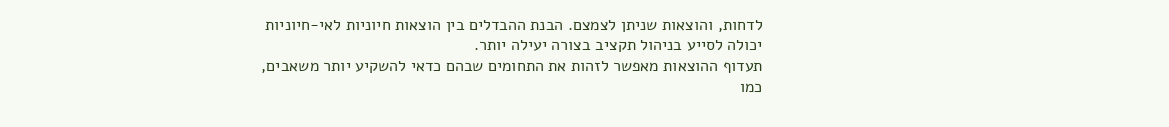לדחות, והוצאות שניתן לצמצם. הבנת ההבדלים בין הוצאות חיוניות לאי-חיוניות יכולה לסייע בניהול תקציב בצורה יעילה יותר.
תעדוף ההוצאות מאפשר לזהות את התחומים שבהם כדאי להשקיע יותר משאבים, כמו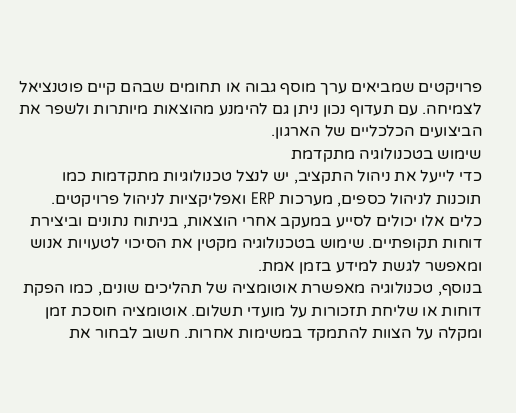פרויקטים שמביאים ערך מוסף גבוה או תחומים שבהם קיים פוטנציאל לצמיחה. עם תעדוף נכון ניתן גם להימנע מהוצאות מיותרות ולשפר את הביצועים הכלכליים של הארגון.
שימוש בטכנולוגיה מתקדמת
כדי לייעל את ניהול התקציב, יש לנצל טכנולוגיות מתקדמות כמו תוכנות לניהול כספים, מערכות ERP ואפליקציות לניהול פרויקטים. כלים אלו יכולים לסייע במעקב אחרי הוצאות, בניתוח נתונים וביצירת דוחות תקופתיים. שימוש בטכנולוגיה מקטין את הסיכוי לטעויות אנוש ומאפשר לגשת למידע בזמן אמת.
בנוסף, טכנולוגיה מאפשרת אוטומציה של תהליכים שונים, כמו הפקת דוחות או שליחת תזכורות על מועדי תשלום. אוטומציה חוסכת זמן ומקלה על הצוות להתמקד במשימות אחרות. חשוב לבחור את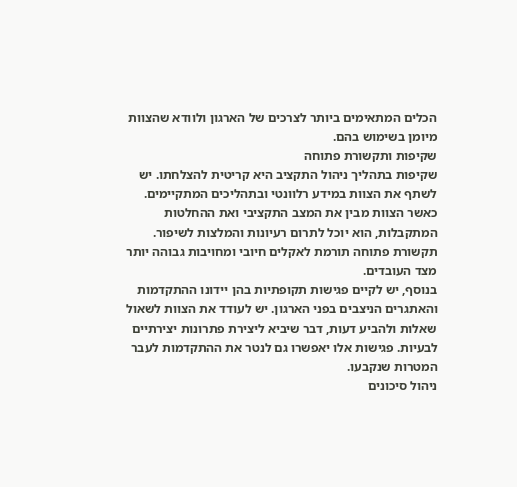הכלים המתאימים ביותר לצרכים של הארגון ולוודא שהצוות מיומן בשימוש בהם.
שקיפות ותקשורת פתוחה
שקיפות בתהליך ניהול התקציב היא קריטית להצלחתו. יש לשתף את הצוות במידע רלוונטי ובתהליכים המתקיימים. כאשר הצוות מבין את המצב התקציבי ואת ההחלטות המתקבלות, הוא יוכל לתרום רעיונות והמלצות לשיפור. תקשורת פתוחה תורמת לאקלים חיובי ומחויבות גבוהה יותר מצד העובדים.
בנוסף, יש לקיים פגישות תקופתיות בהן יידונו ההתקדמות והאתגרים הניצבים בפני הארגון. יש לעודד את הצוות לשאול שאלות ולהביע דעות, דבר שיביא ליצירת פתרונות יצירתיים לבעיות. פגישות אלו יאפשרו גם לנטר את ההתקדמות לעבר המטרות שנקבעו.
ניהול סיכונים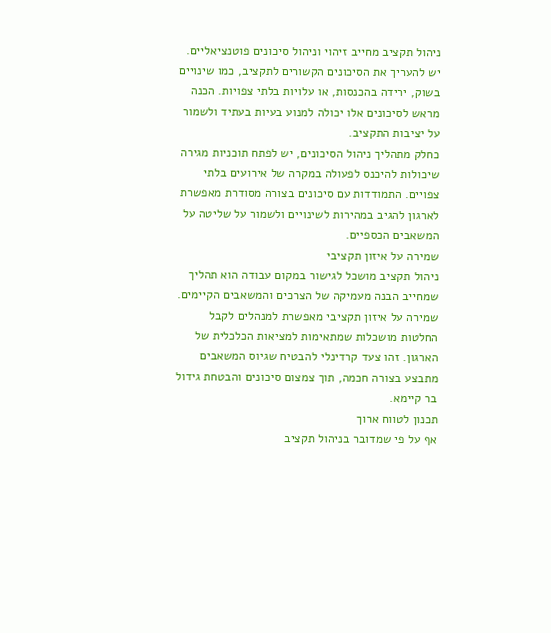ניהול תקציב מחייב זיהוי וניהול סיכונים פוטנציאליים. יש להעריך את הסיכונים הקשורים לתקציב, כמו שינויים בשוק, ירידה בהכנסות, או עלויות בלתי צפויות. הכנה מראש לסיכונים אלו יכולה למנוע בעיות בעתיד ולשמור על יציבות התקציב.
כחלק מתהליך ניהול הסיכונים, יש לפתח תוכניות מגירה שיכולות להיכנס לפעולה במקרה של אירועים בלתי צפויים. התמודדות עם סיכונים בצורה מסודרת מאפשרת לארגון להגיב במהירות לשינויים ולשמור על שליטה על המשאבים הכספיים.
שמירה על איזון תקציבי
ניהול תקציב מושכל לגישור במקום עבודה הוא תהליך שמחייב הבנה מעמיקה של הצרכים והמשאבים הקיימים. שמירה על איזון תקציבי מאפשרת למנהלים לקבל החלטות מושכלות שמתאימות למציאות הכלכלית של הארגון. זהו צעד קרדינלי להבטיח שגיוס המשאבים מתבצע בצורה חכמה, תוך צמצום סיכונים והבטחת גידול בר קיימא.
תכנון לטווח ארוך
אף על פי שמדובר בניהול תקציב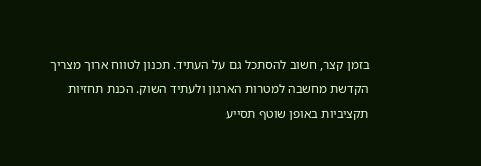בזמן קצר, חשוב להסתכל גם על העתיד. תכנון לטווח ארוך מצריך הקדשת מחשבה למטרות הארגון ולעתיד השוק. הכנת תחזיות תקציביות באופן שוטף תסייע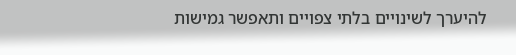להיערך לשינויים בלתי צפויים ותאפשר גמישות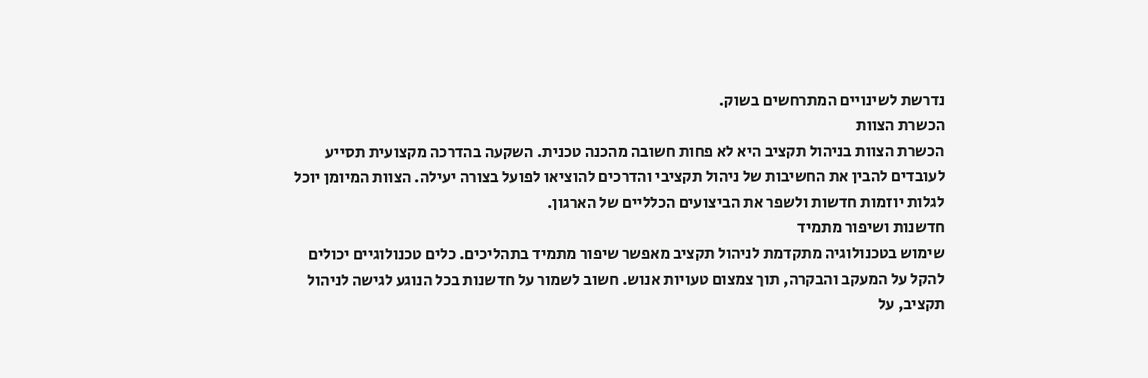נדרשת לשינויים המתרחשים בשוק.
הכשרת הצוות
הכשרת הצוות בניהול תקציב היא לא פחות חשובה מהכנה טכנית. השקעה בהדרכה מקצועית תסייע לעובדים להבין את החשיבות של ניהול תקציבי והדרכים להוציאו לפועל בצורה יעילה. הצוות המיומן יוכל לגלות יוזמות חדשות ולשפר את הביצועים הכלליים של הארגון.
חדשנות ושיפור מתמיד
שימוש בטכנולוגיה מתקדמת לניהול תקציב מאפשר שיפור מתמיד בתהליכים. כלים טכנולוגיים יכולים להקל על המעקב והבקרה, תוך צמצום טעויות אנוש. חשוב לשמור על חדשנות בכל הנוגע לגישה לניהול תקציב, על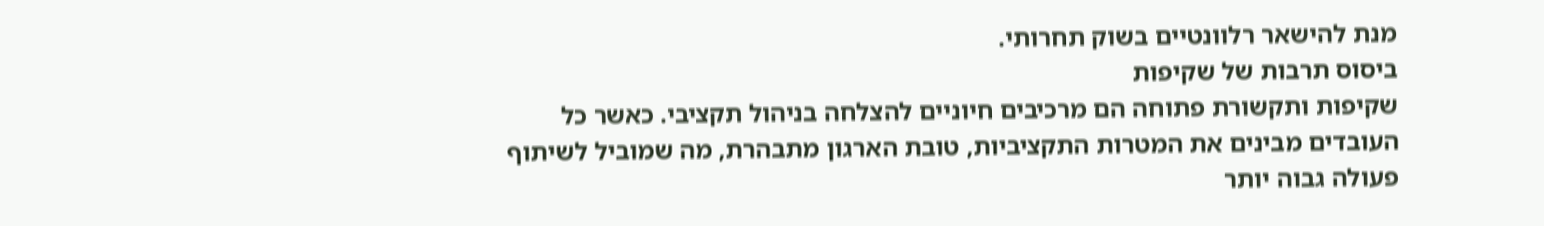מנת להישאר רלוונטיים בשוק תחרותי.
ביסוס תרבות של שקיפות
שקיפות ותקשורת פתוחה הם מרכיבים חיוניים להצלחה בניהול תקציבי. כאשר כל העובדים מבינים את המטרות התקציביות, טובת הארגון מתבהרת, מה שמוביל לשיתוף פעולה גבוה יותר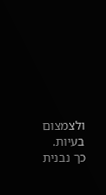ולצמצום בעיות. כך נבנית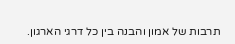תרבות של אמון והבנה בין כל דרגי הארגון.